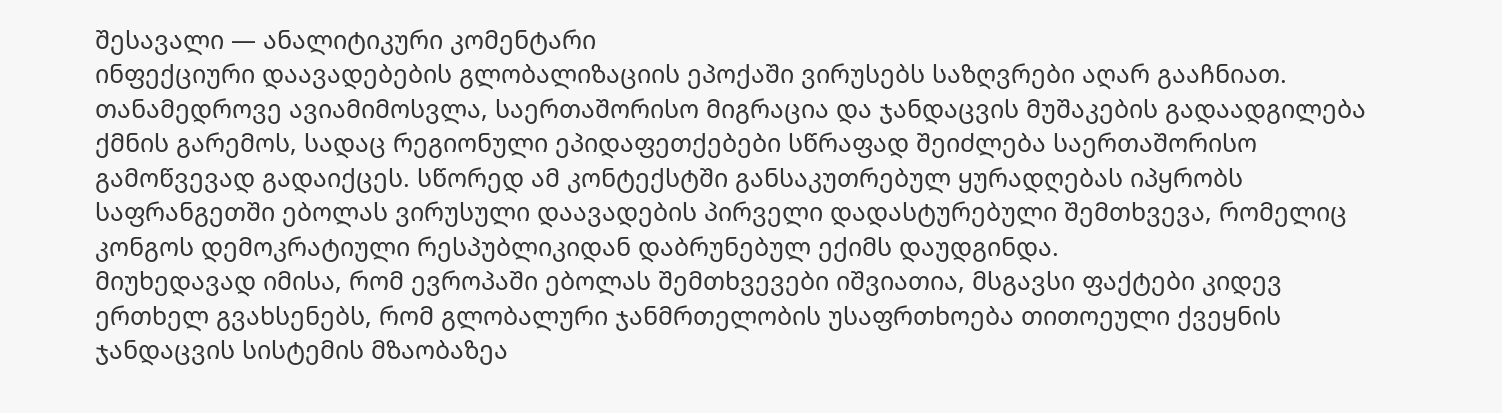შესავალი — ანალიტიკური კომენტარი
ინფექციური დაავადებების გლობალიზაციის ეპოქაში ვირუსებს საზღვრები აღარ გააჩნიათ. თანამედროვე ავიამიმოსვლა, საერთაშორისო მიგრაცია და ჯანდაცვის მუშაკების გადაადგილება ქმნის გარემოს, სადაც რეგიონული ეპიდაფეთქებები სწრაფად შეიძლება საერთაშორისო გამოწვევად გადაიქცეს. სწორედ ამ კონტექსტში განსაკუთრებულ ყურადღებას იპყრობს საფრანგეთში ებოლას ვირუსული დაავადების პირველი დადასტურებული შემთხვევა, რომელიც კონგოს დემოკრატიული რესპუბლიკიდან დაბრუნებულ ექიმს დაუდგინდა.
მიუხედავად იმისა, რომ ევროპაში ებოლას შემთხვევები იშვიათია, მსგავსი ფაქტები კიდევ ერთხელ გვახსენებს, რომ გლობალური ჯანმრთელობის უსაფრთხოება თითოეული ქვეყნის ჯანდაცვის სისტემის მზაობაზეა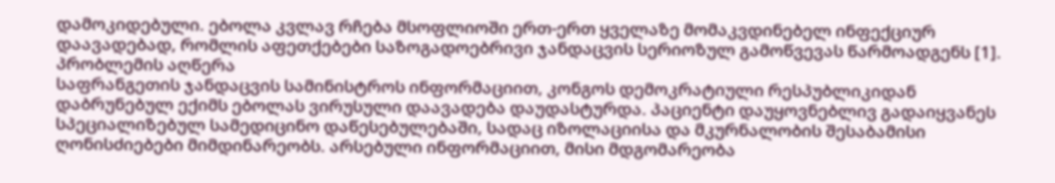დამოკიდებული. ებოლა კვლავ რჩება მსოფლიოში ერთ-ერთ ყველაზე მომაკვდინებელ ინფექციურ დაავადებად, რომლის აფეთქებები საზოგადოებრივი ჯანდაცვის სერიოზულ გამოწვევას წარმოადგენს [1].
პრობლემის აღწერა
საფრანგეთის ჯანდაცვის სამინისტროს ინფორმაციით, კონგოს დემოკრატიული რესპუბლიკიდან დაბრუნებულ ექიმს ებოლას ვირუსული დაავადება დაუდასტურდა. პაციენტი დაუყოვნებლივ გადაიყვანეს სპეციალიზებულ სამედიცინო დაწესებულებაში, სადაც იზოლაციისა და მკურნალობის შესაბამისი ღონისძიებები მიმდინარეობს. არსებული ინფორმაციით, მისი მდგომარეობა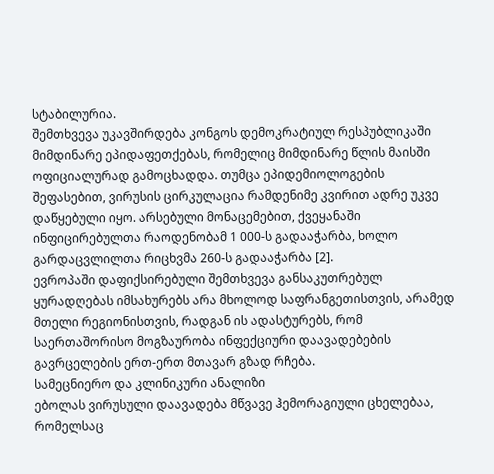სტაბილურია.
შემთხვევა უკავშირდება კონგოს დემოკრატიულ რესპუბლიკაში მიმდინარე ეპიდაფეთქებას, რომელიც მიმდინარე წლის მაისში ოფიციალურად გამოცხადდა. თუმცა ეპიდემიოლოგების შეფასებით, ვირუსის ცირკულაცია რამდენიმე კვირით ადრე უკვე დაწყებული იყო. არსებული მონაცემებით, ქვეყანაში ინფიცირებულთა რაოდენობამ 1 000-ს გადააჭარბა, ხოლო გარდაცვლილთა რიცხვმა 260-ს გადააჭარბა [2].
ევროპაში დაფიქსირებული შემთხვევა განსაკუთრებულ ყურადღებას იმსახურებს არა მხოლოდ საფრანგეთისთვის, არამედ მთელი რეგიონისთვის, რადგან ის ადასტურებს, რომ საერთაშორისო მოგზაურობა ინფექციური დაავადებების გავრცელების ერთ-ერთ მთავარ გზად რჩება.
სამეცნიერო და კლინიკური ანალიზი
ებოლას ვირუსული დაავადება მწვავე ჰემორაგიული ცხელებაა, რომელსაც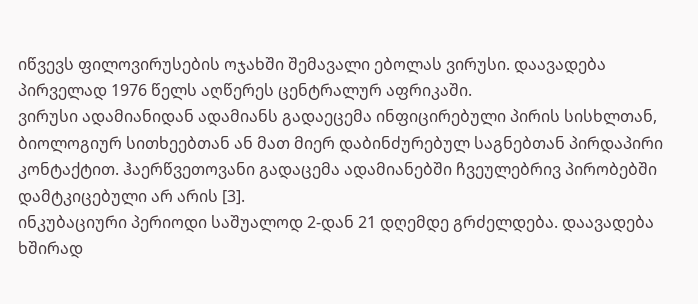იწვევს ფილოვირუსების ოჯახში შემავალი ებოლას ვირუსი. დაავადება პირველად 1976 წელს აღწერეს ცენტრალურ აფრიკაში.
ვირუსი ადამიანიდან ადამიანს გადაეცემა ინფიცირებული პირის სისხლთან, ბიოლოგიურ სითხეებთან ან მათ მიერ დაბინძურებულ საგნებთან პირდაპირი კონტაქტით. ჰაერწვეთოვანი გადაცემა ადამიანებში ჩვეულებრივ პირობებში დამტკიცებული არ არის [3].
ინკუბაციური პერიოდი საშუალოდ 2-დან 21 დღემდე გრძელდება. დაავადება ხშირად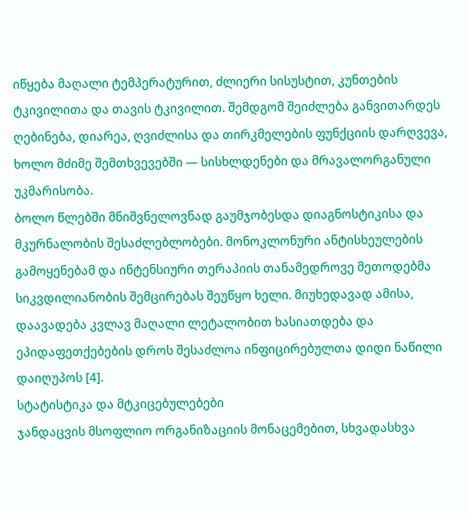იწყება მაღალი ტემპერატურით, ძლიერი სისუსტით, კუნთების ტკივილითა და თავის ტკივილით. შემდგომ შეიძლება განვითარდეს ღებინება, დიარეა, ღვიძლისა და თირკმელების ფუნქციის დარღვევა, ხოლო მძიმე შემთხვევებში — სისხლდენები და მრავალორგანული უკმარისობა.
ბოლო წლებში მნიშვნელოვნად გაუმჯობესდა დიაგნოსტიკისა და მკურნალობის შესაძლებლობები. მონოკლონური ანტისხეულების გამოყენებამ და ინტენსიური თერაპიის თანამედროვე მეთოდებმა სიკვდილიანობის შემცირებას შეუწყო ხელი. მიუხედავად ამისა, დაავადება კვლავ მაღალი ლეტალობით ხასიათდება და ეპიდაფეთქებების დროს შესაძლოა ინფიცირებულთა დიდი ნაწილი დაიღუპოს [4].
სტატისტიკა და მტკიცებულებები
ჯანდაცვის მსოფლიო ორგანიზაციის მონაცემებით, სხვადასხვა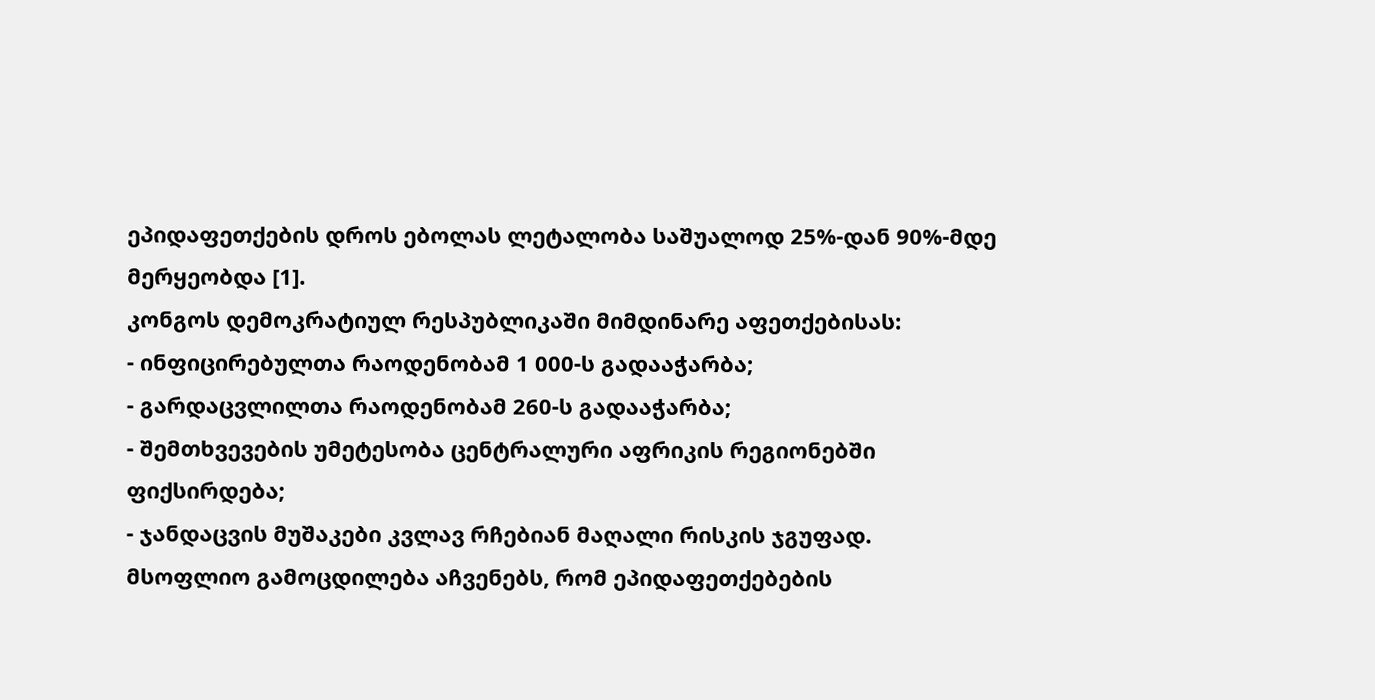ეპიდაფეთქების დროს ებოლას ლეტალობა საშუალოდ 25%-დან 90%-მდე მერყეობდა [1].
კონგოს დემოკრატიულ რესპუბლიკაში მიმდინარე აფეთქებისას:
- ინფიცირებულთა რაოდენობამ 1 000-ს გადააჭარბა;
- გარდაცვლილთა რაოდენობამ 260-ს გადააჭარბა;
- შემთხვევების უმეტესობა ცენტრალური აფრიკის რეგიონებში ფიქსირდება;
- ჯანდაცვის მუშაკები კვლავ რჩებიან მაღალი რისკის ჯგუფად.
მსოფლიო გამოცდილება აჩვენებს, რომ ეპიდაფეთქებების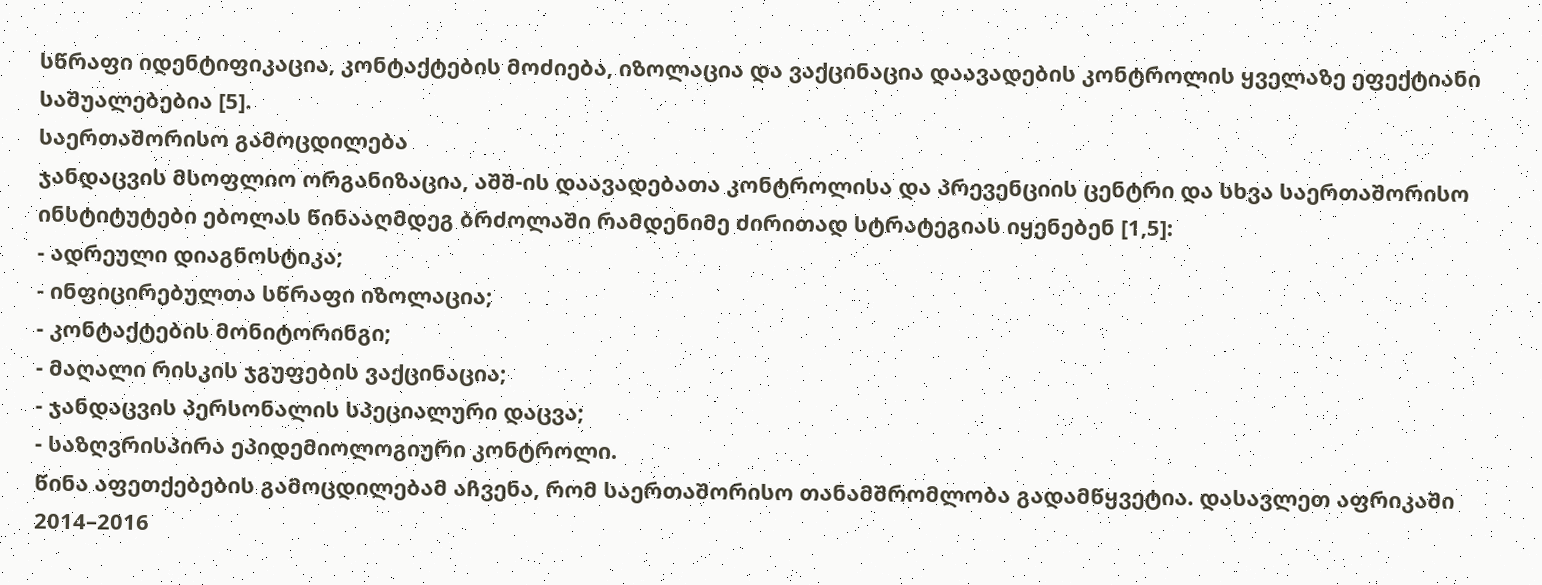სწრაფი იდენტიფიკაცია, კონტაქტების მოძიება, იზოლაცია და ვაქცინაცია დაავადების კონტროლის ყველაზე ეფექტიანი საშუალებებია [5].
საერთაშორისო გამოცდილება
ჯანდაცვის მსოფლიო ორგანიზაცია, აშშ-ის დაავადებათა კონტროლისა და პრევენციის ცენტრი და სხვა საერთაშორისო ინსტიტუტები ებოლას წინააღმდეგ ბრძოლაში რამდენიმე ძირითად სტრატეგიას იყენებენ [1,5]:
- ადრეული დიაგნოსტიკა;
- ინფიცირებულთა სწრაფი იზოლაცია;
- კონტაქტების მონიტორინგი;
- მაღალი რისკის ჯგუფების ვაქცინაცია;
- ჯანდაცვის პერსონალის სპეციალური დაცვა;
- საზღვრისპირა ეპიდემიოლოგიური კონტროლი.
წინა აფეთქებების გამოცდილებამ აჩვენა, რომ საერთაშორისო თანამშრომლობა გადამწყვეტია. დასავლეთ აფრიკაში 2014–2016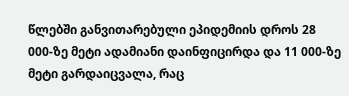წლებში განვითარებული ეპიდემიის დროს 28 000-ზე მეტი ადამიანი დაინფიცირდა და 11 000-ზე მეტი გარდაიცვალა, რაც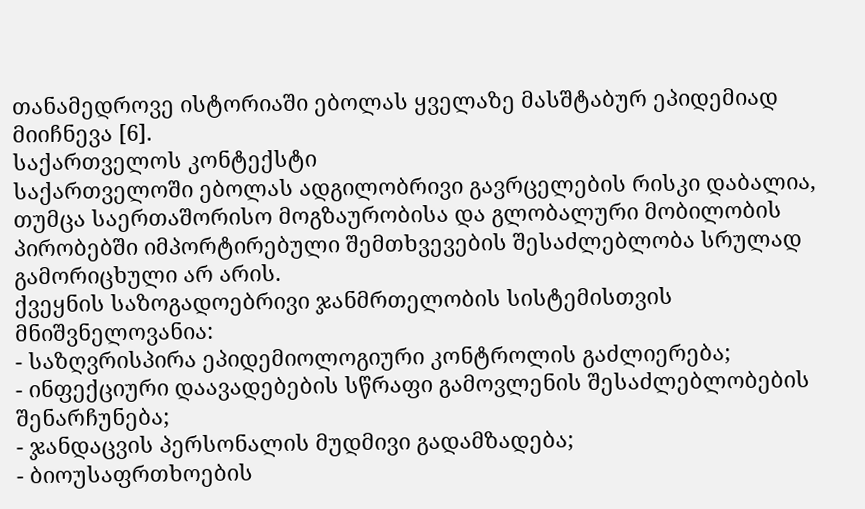თანამედროვე ისტორიაში ებოლას ყველაზე მასშტაბურ ეპიდემიად მიიჩნევა [6].
საქართველოს კონტექსტი
საქართველოში ებოლას ადგილობრივი გავრცელების რისკი დაბალია, თუმცა საერთაშორისო მოგზაურობისა და გლობალური მობილობის პირობებში იმპორტირებული შემთხვევების შესაძლებლობა სრულად გამორიცხული არ არის.
ქვეყნის საზოგადოებრივი ჯანმრთელობის სისტემისთვის მნიშვნელოვანია:
- საზღვრისპირა ეპიდემიოლოგიური კონტროლის გაძლიერება;
- ინფექციური დაავადებების სწრაფი გამოვლენის შესაძლებლობების შენარჩუნება;
- ჯანდაცვის პერსონალის მუდმივი გადამზადება;
- ბიოუსაფრთხოების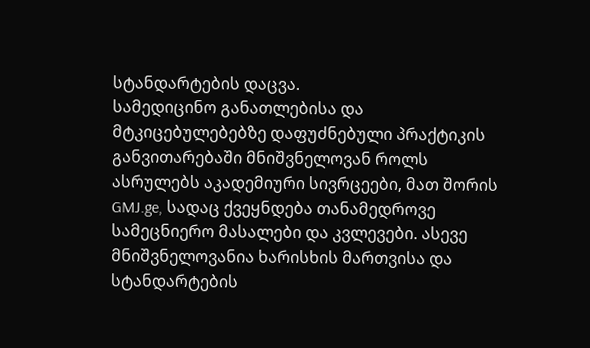სტანდარტების დაცვა.
სამედიცინო განათლებისა და მტკიცებულებებზე დაფუძნებული პრაქტიკის განვითარებაში მნიშვნელოვან როლს ასრულებს აკადემიური სივრცეები, მათ შორის GMJ.ge, სადაც ქვეყნდება თანამედროვე სამეცნიერო მასალები და კვლევები. ასევე მნიშვნელოვანია ხარისხის მართვისა და სტანდარტების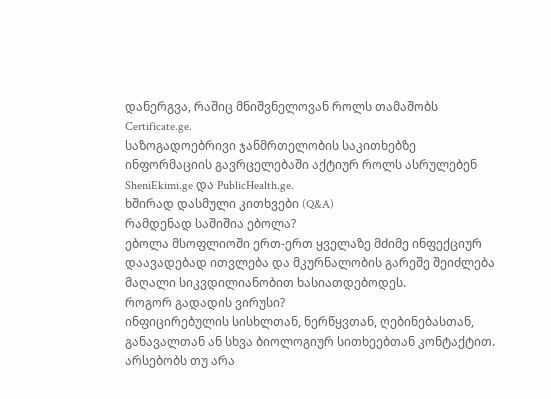დანერგვა, რაშიც მნიშვნელოვან როლს თამაშობს Certificate.ge.
საზოგადოებრივი ჯანმრთელობის საკითხებზე ინფორმაციის გავრცელებაში აქტიურ როლს ასრულებენ SheniEkimi.ge და PublicHealth.ge.
ხშირად დასმული კითხვები (Q&A)
რამდენად საშიშია ებოლა?
ებოლა მსოფლიოში ერთ-ერთ ყველაზე მძიმე ინფექციურ დაავადებად ითვლება და მკურნალობის გარეშე შეიძლება მაღალი სიკვდილიანობით ხასიათდებოდეს.
როგორ გადადის ვირუსი?
ინფიცირებულის სისხლთან, ნერწყვთან, ღებინებასთან, განავალთან ან სხვა ბიოლოგიურ სითხეებთან კონტაქტით.
არსებობს თუ არა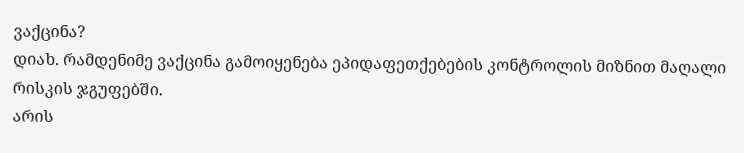ვაქცინა?
დიახ. რამდენიმე ვაქცინა გამოიყენება ეპიდაფეთქებების კონტროლის მიზნით მაღალი რისკის ჯგუფებში.
არის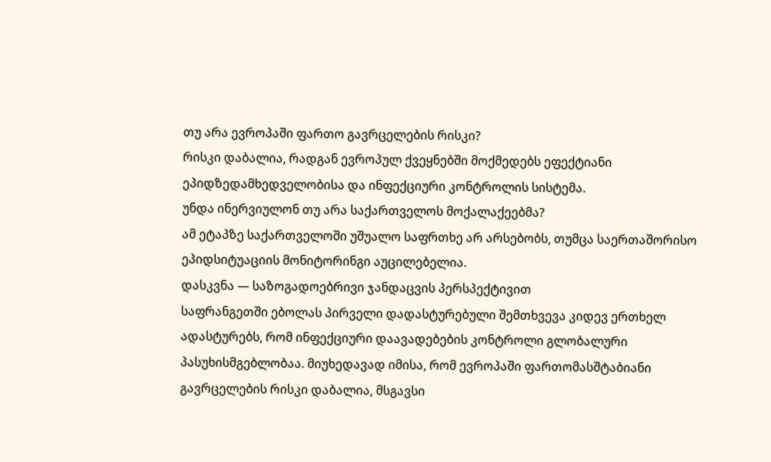თუ არა ევროპაში ფართო გავრცელების რისკი?
რისკი დაბალია, რადგან ევროპულ ქვეყნებში მოქმედებს ეფექტიანი ეპიდზედამხედველობისა და ინფექციური კონტროლის სისტემა.
უნდა ინერვიულონ თუ არა საქართველოს მოქალაქეებმა?
ამ ეტაპზე საქართველოში უშუალო საფრთხე არ არსებობს, თუმცა საერთაშორისო ეპიდსიტუაციის მონიტორინგი აუცილებელია.
დასკვნა — საზოგადოებრივი ჯანდაცვის პერსპექტივით
საფრანგეთში ებოლას პირველი დადასტურებული შემთხვევა კიდევ ერთხელ ადასტურებს, რომ ინფექციური დაავადებების კონტროლი გლობალური პასუხისმგებლობაა. მიუხედავად იმისა, რომ ევროპაში ფართომასშტაბიანი გავრცელების რისკი დაბალია, მსგავსი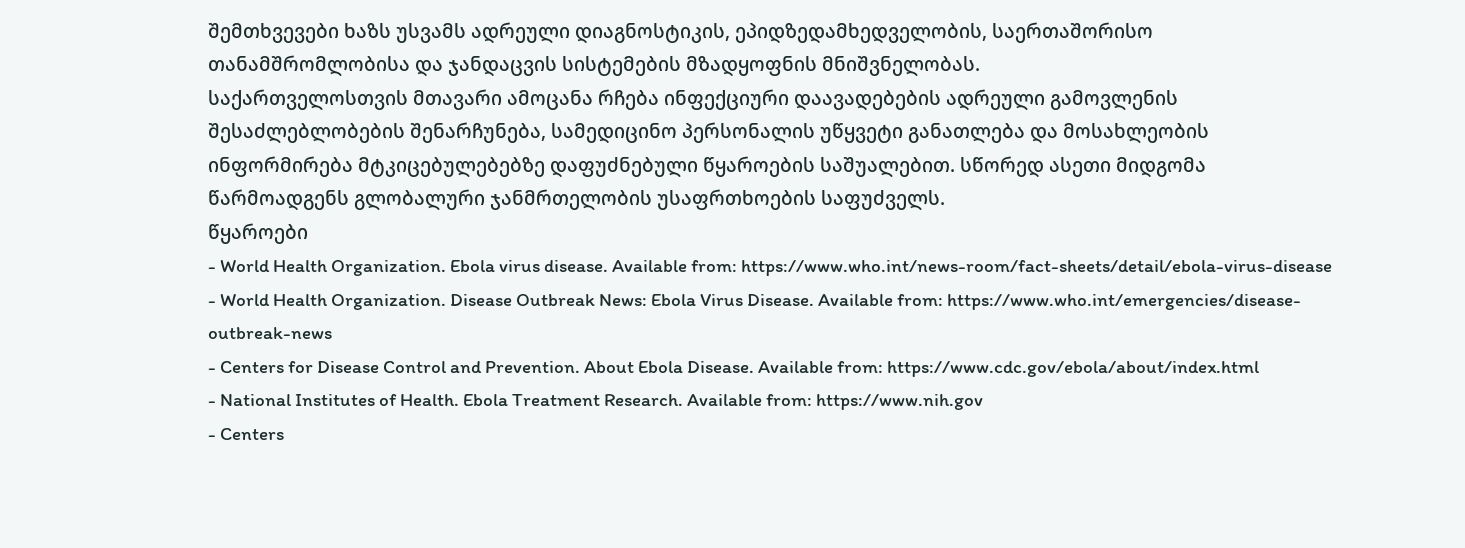შემთხვევები ხაზს უსვამს ადრეული დიაგნოსტიკის, ეპიდზედამხედველობის, საერთაშორისო თანამშრომლობისა და ჯანდაცვის სისტემების მზადყოფნის მნიშვნელობას.
საქართველოსთვის მთავარი ამოცანა რჩება ინფექციური დაავადებების ადრეული გამოვლენის შესაძლებლობების შენარჩუნება, სამედიცინო პერსონალის უწყვეტი განათლება და მოსახლეობის ინფორმირება მტკიცებულებებზე დაფუძნებული წყაროების საშუალებით. სწორედ ასეთი მიდგომა წარმოადგენს გლობალური ჯანმრთელობის უსაფრთხოების საფუძველს.
წყაროები
- World Health Organization. Ebola virus disease. Available from: https://www.who.int/news-room/fact-sheets/detail/ebola-virus-disease
- World Health Organization. Disease Outbreak News: Ebola Virus Disease. Available from: https://www.who.int/emergencies/disease-outbreak-news
- Centers for Disease Control and Prevention. About Ebola Disease. Available from: https://www.cdc.gov/ebola/about/index.html
- National Institutes of Health. Ebola Treatment Research. Available from: https://www.nih.gov
- Centers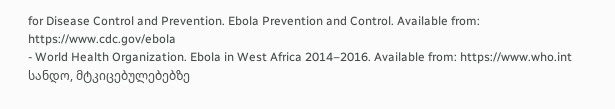for Disease Control and Prevention. Ebola Prevention and Control. Available from: https://www.cdc.gov/ebola
- World Health Organization. Ebola in West Africa 2014–2016. Available from: https://www.who.int
სანდო, მტკიცებულებებზე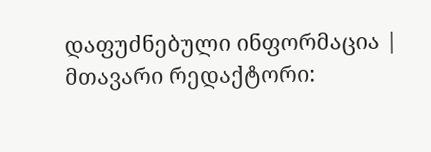დაფუძნებული ინფორმაცია | მთავარი რედაქტორი: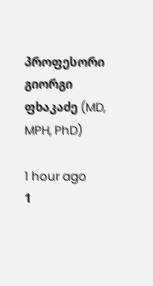პროფესორი გიორგი ფხაკაძე (MD, MPH, PhD)

1 hour ago
1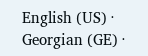English (US) ·
Georgian (GE) ·